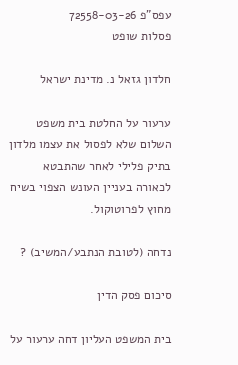עפס"פ 72558-03-26
פסלות שופט

חלדון גזאל נ. מדינת ישראל

ערעור על החלטת בית משפט השלום שלא לפסול את עצמו מלדון בתיק פלילי לאחר שהתבטא לכאורה בעניין העונש הצפוי בשיח מחוץ לפרוטוקול.

נדחה (לטובת הנתבע/המשיב) ?

סיכום פסק הדין

בית המשפט העליון דחה ערעור על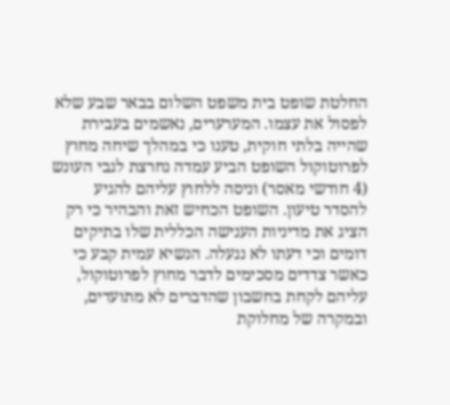החלטת שופט בית משפט השלום בבאר שבע שלא לפסול את עצמו. המערערים, נאשמים בעבירת שהייה בלתי חוקית, טענו כי במהלך שיחה מחוץ לפרוטוקול השופט הביע עמדה נחרצת לגבי העונש (4 חודשי מאסר) וניסה ללחוץ עליהם להגיע להסדר טיעון. השופט הכחיש זאת והבהיר כי רק הציג את מדיניות הענישה הכללית שלו בתיקים דומים וכי דעתו לא ננעלה. הנשיא עמית קבע כי כאשר צדדים מסכימים לדבר מחוץ לפרוטוקול, עליהם לקחת בחשבון שהדברים לא מתועדים, ובמקרה של מחלוקת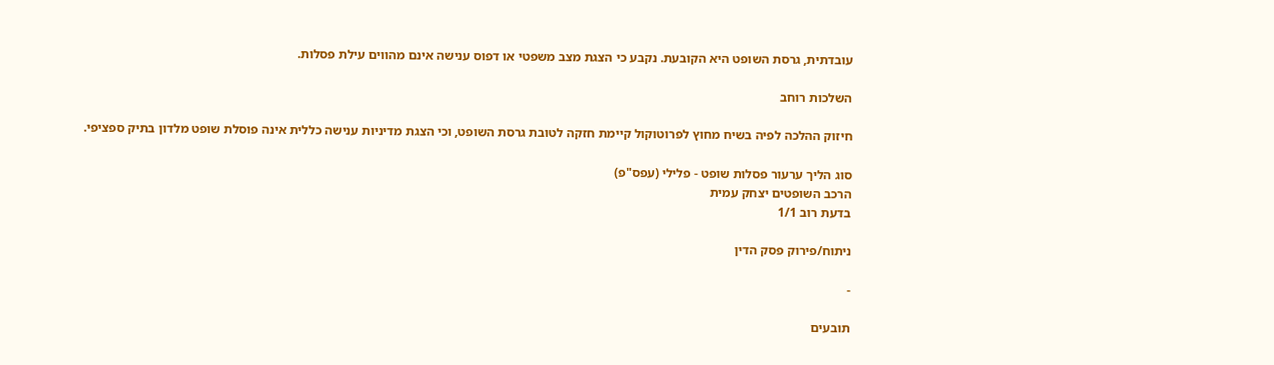עובדתית, גרסת השופט היא הקובעת. נקבע כי הצגת מצב משפטי או דפוס ענישה אינם מהווים עילת פסלות.

השלכות רוחב

חיזוק ההלכה לפיה בשיח מחוץ לפרוטוקול קיימת חזקה לטובת גרסת השופט, וכי הצגת מדיניות ענישה כללית אינה פוסלת שופט מלדון בתיק ספציפי.

סוג הליך ערעור פסלות שופט - פלילי (עפס"פ)
הרכב השופטים יצחק עמית
בדעת רוב 1/1

ניתוח/פירוק פסק הדין

-

תובעים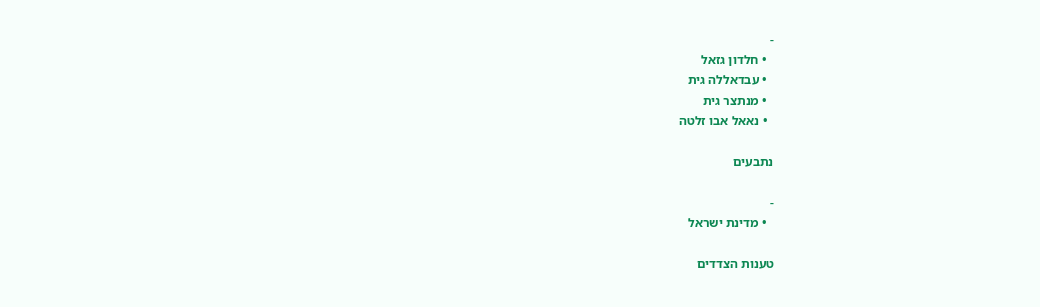-
  • חלדון גזאל
  • עבדאללה גית
  • מנתצר גית
  • נאאל אבו זלטה

נתבעים

-
  • מדינת ישראל

טענות הצדדים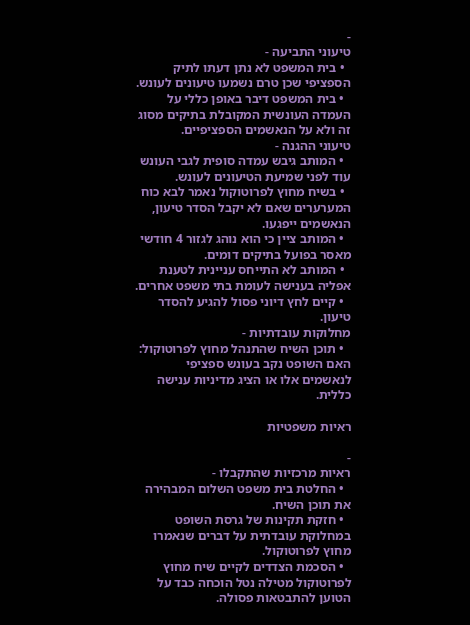-
טיעוני התביעה -
  • בית המשפט לא נתן דעתו לתיק הספציפי שכן טרם נשמעו טיעונים לעונש.
  • בית המשפט דיבר באופן כללי על העמדה העונשית המקובלת בתיקים מסוג זה ולא על הנאשמים הספציפיים.
טיעוני ההגנה -
  • המותב גיבש עמדה סופית לגבי העונש עוד לפני שמיעת הטיעונים לעונש.
  • בשיח מחוץ לפרוטוקול נאמר לבא כוח המערערים שאם לא יקבל הסדר טיעון, הנאשמים ייפגעו.
  • המותב ציין כי הוא נוהג לגזור 4 חודשי מאסר בפועל בתיקים דומים.
  • המותב לא התייחס עניינית לטענת אפליה בענישה לעומת בתי משפט אחרים.
  • קיים לחץ דיוני פסול להגיע להסדר טיעון.
מחלוקות עובדתיות -
  • תוכן השיח שהתנהל מחוץ לפרוטוקול: האם השופט נקב בעונש ספציפי לנאשמים אלו או הציג מדיניות ענישה כללית.

ראיות משפטיות

-
ראיות מרכזיות שהתקבלו -
  • החלטת בית משפט השלום המבהירה את תוכן השיח.
  • חזקת תקינות של גרסת השופט במחלוקת עובדתית על דברים שנאמרו מחוץ לפרוטוקול.
  • הסכמת הצדדים לקיים שיח מחוץ לפרוטוקול מטילה נטל הוכחה כבד על הטוען להתבטאות פסולה.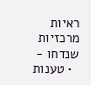ראיות מרכזיות שנדחו -
  • טענות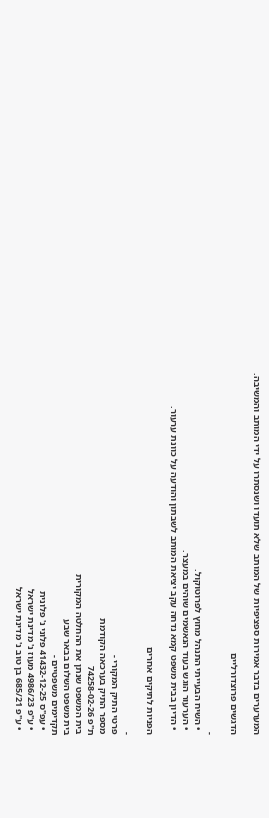המערערים בדבר אמירות ספציפיות של המותב שלא תועדו ושנסתרו על ידי המותב והמשיבה.

הדגשים פרוצדורליים

-
  • השיח הבעייתי התנהל מחוץ לפרוטוקול.
  • הערעור הוגש בעוד הנאשמים שוהים במעצר.
  • הדיון בבית משפט קמא נדחה עקב יציאת המותב לשבתון והודעה על כוונת ערעור.

הפניות לתיקים אחרים

-
פרטי התיק המקורי -
מספר התיק בערכאה הקודמת
ת"פ 74258-02-26
בית המשפט שנתן את ההחלטה המקורית
בית משפט השלום בבאר שבע
תקדימים משפטיים -
  • עפ"ס 41432-12-25 פלוני נ' פלונית
  • ע"פ 4986/23 מעוז נ' מדינת ישראל
  • ע"פ 685/21 בן טוב נ' מדינת ישראל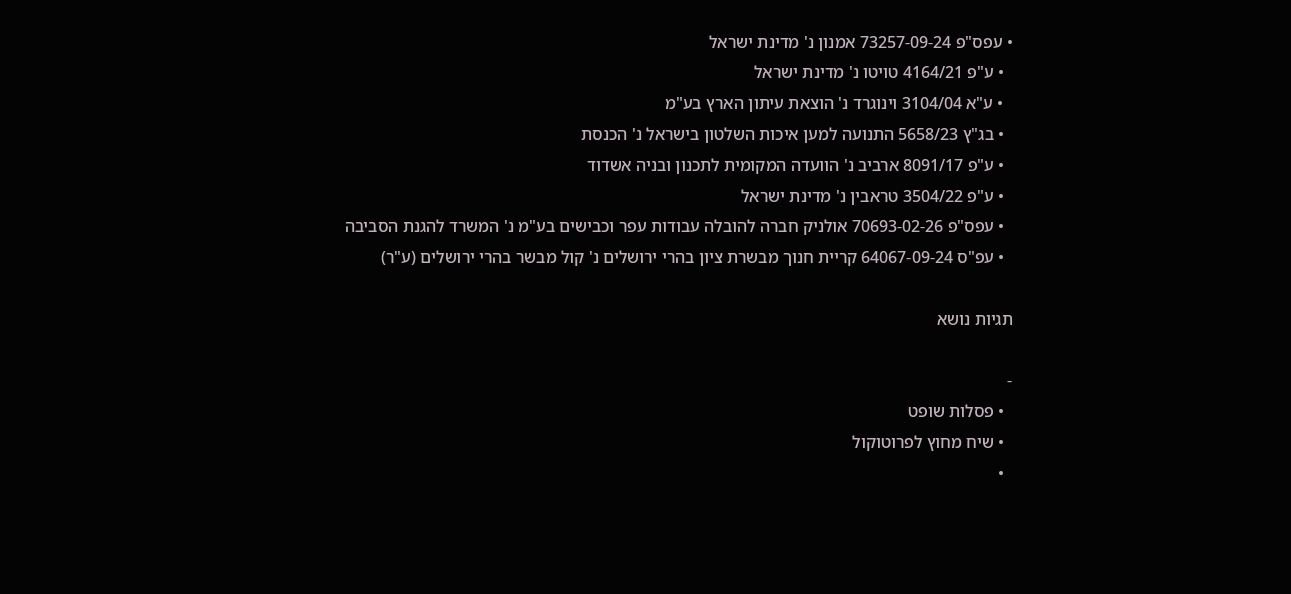• עפס"פ 73257-09-24 אמנון נ' מדינת ישראל
  • ע"פ 4164/21 טויטו נ' מדינת ישראל
  • ע"א 3104/04 וינוגרד נ' הוצאת עיתון הארץ בע"מ
  • בג"ץ 5658/23 התנועה למען איכות השלטון בישראל נ' הכנסת
  • ע"פ 8091/17 ארביב נ' הוועדה המקומית לתכנון ובניה אשדוד
  • ע"פ 3504/22 טראבין נ' מדינת ישראל
  • עפס"פ 70693-02-26 אולניק חברה להובלה עבודות עפר וכבישים בע"מ נ' המשרד להגנת הסביבה
  • עפ"ס 64067-09-24 קריית חנוך מבשרת ציון בהרי ירושלים נ' קול מבשר בהרי ירושלים (ע"ר)

תגיות נושא

-
  • פסלות שופט
  • שיח מחוץ לפרוטוקול
  •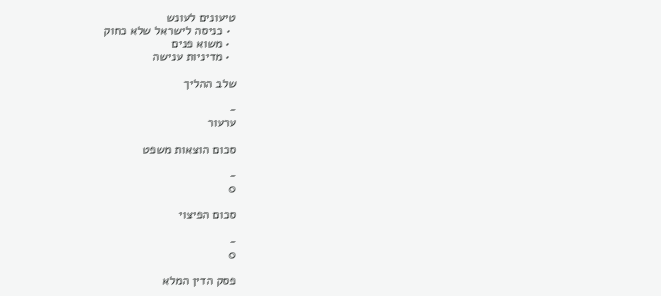טיעונים לעונש
  • כניסה לישראל שלא כחוק
  • משוא פנים
  • מדיניות ענישה

שלב ההליך

-
ערעור

סכום הוצאות משפט

-
0

סכום הפיצוי

-
0

פסק הדין המלא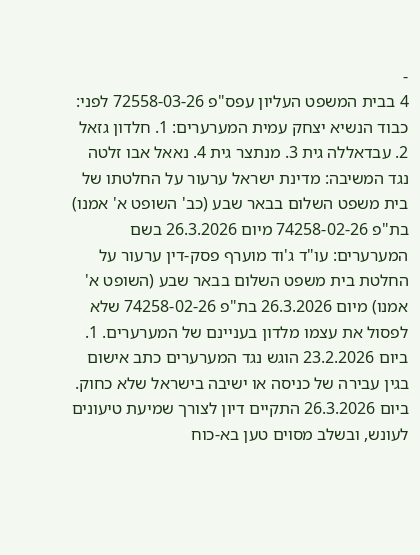-
4 בבית המשפט העליון עפס"פ 72558-03-26 לפני: כבוד הנשיא יצחק עמית המערערים: 1. חלדון גזאל 2. עבדאללה גית 3. מנתצר גית 4. נאאל אבו זלטה נגד המשיבה: מדינת ישראל ערעור על החלטתו של בית משפט השלום בבאר שבע (כב' השופט א' אמנו) בת"פ 74258-02-26 מיום 26.3.2026 בשם המערערים: עו"ד ג'וד מוערף פסק-דין ערעור על החלטת בית משפט השלום בבאר שבע (השופט א' אמנו) מיום 26.3.2026 בת"פ 74258-02-26 שלא לפסול את עצמו מלדון בעניינם של המערערים. 1. ביום 23.2.2026 הוגש נגד המערערים כתב אישום בגין עבירה של כניסה או ישיבה בישראל שלא כחוק. ביום 26.3.2026 התקיים דיון לצורך שמיעת טיעונים לעונש, ובשלב מסוים טען בא-כוח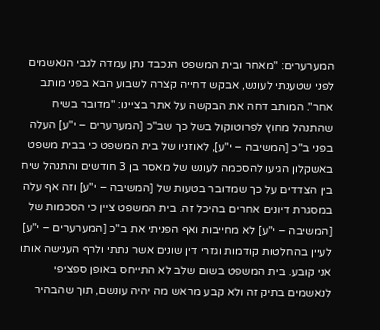המערערים: "מאחר ובית המשפט הנכבד נתן עמדה לגבי הנאשמים לפני שטענתי לעונש, אבקש דחייה קצרה לשבוע הבא בפני מותב אחר". המותב דחה את הבקשה על אתר בציינו: "מדובר בשיח שהתנהל מחוץ לפרוטוקול בשל כך שב"כ [המערערים – י"ע] העלה בפני ב"כ [המשיבה – י"ע], לאוזניו של בית המשפט כי בבית משפט באשקלון הגיעו להסכמה לעונש של מאסר בן 3 חודשים והתנהל שיח בין הצדדים על כך שמדובר בטעות של [המשיבה – י"ע] וזה אף עלה במסגרת דיונים אחרים בהיכל זה. בית המשפט ציין כי הסכמות של [המשיבה – י"ע] לא מחייבות ואף הפניתי את ב"כ [המערערים – י"ע] לעיין בהחלטות קודמות וגזרי דין שונים אשר נתתי ולרף הענישה אותו אני קובע. בית המשפט בשום שלב לא התייחס באופן ספציפי לנאשמים בתיק זה ולא קבע מראש מה יהיה עונשם, תוך שהבהיר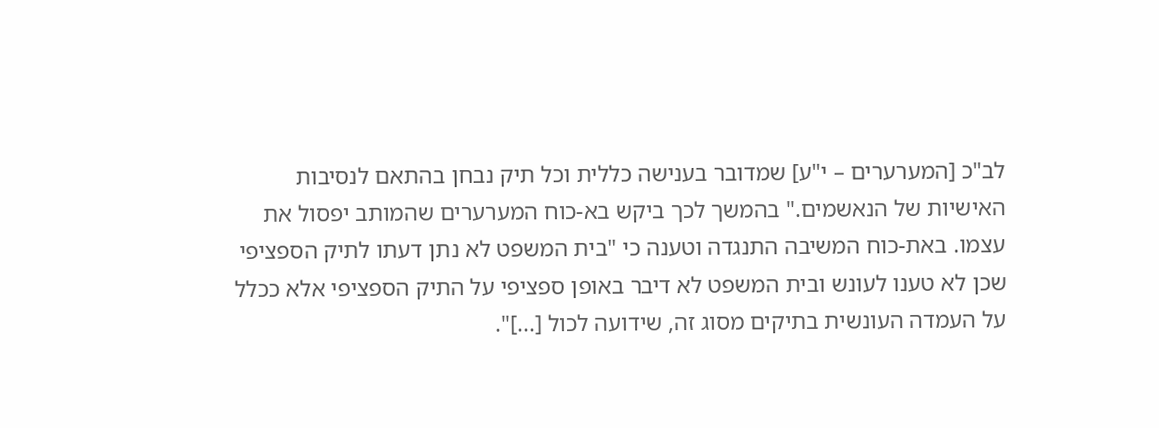לב"כ [המערערים – י"ע] שמדובר בענישה כללית וכל תיק נבחן בהתאם לנסיבות האישיות של הנאשמים." בהמשך לכך ביקש בא-כוח המערערים שהמותב יפסול את עצמו. באת-כוח המשיבה התנגדה וטענה כי "בית המשפט לא נתן דעתו לתיק הספציפי שכן לא טענו לעונש ובית המשפט לא דיבר באופן ספציפי על התיק הספציפי אלא ככלל על העמדה העונשית בתיקים מסוג זה, שידועה לכול [...]".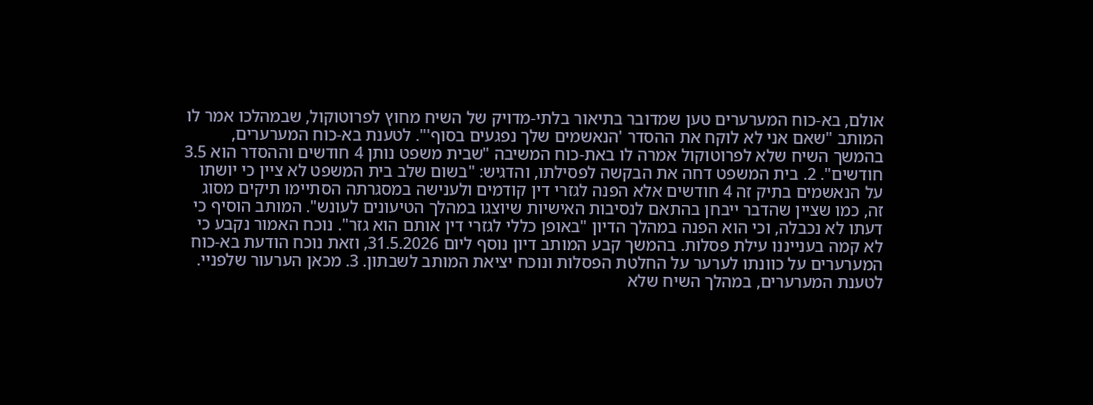אולם, בא-כוח המערערים טען שמדובר בתיאור בלתי-מדויק של השיח מחוץ לפרוטוקול, שבמהלכו אמר לו המותב "שאם אני לא לוקח את ההסדר 'הנאשמים שלך נפגעים בסוף'". לטענת בא-כוח המערערים, בהמשך השיח שלא לפרוטוקול אמרה לו באת-כוח המשיבה "שבית משפט נותן 4 חודשים וההסדר הוא 3.5 חודשים". 2. בית המשפט דחה את הבקשה לפסילתו, והדגיש: "בשום שלב בית המשפט לא ציין כי יושתו על הנאשמים בתיק זה 4 חודשים אלא הפנה לגזרי דין קודמים ולענישה במסגרתה הסתיימו תיקים מסוג זה, כמו שציין שהדבר ייבחן בהתאם לנסיבות האישיות שיוצגו במהלך הטיעונים לעונש". המותב הוסיף כי דעתו לא נכבלה, וכי הוא הפנה במהלך הדיון "באופן כללי לגזרי דין אותם הוא גזר". נוכח האמור נקבע כי לא קמה בענייננו עילת פסלות. בהמשך קבע המותב דיון נוסף ליום 31.5.2026, וזאת נוכח הודעת בא-כוח המערערים על כוונתו לערער על החלטת הפסלות ונוכח יציאת המותב לשבתון. 3. מכאן הערעור שלפניי. לטענת המערערים, במהלך השיח שלא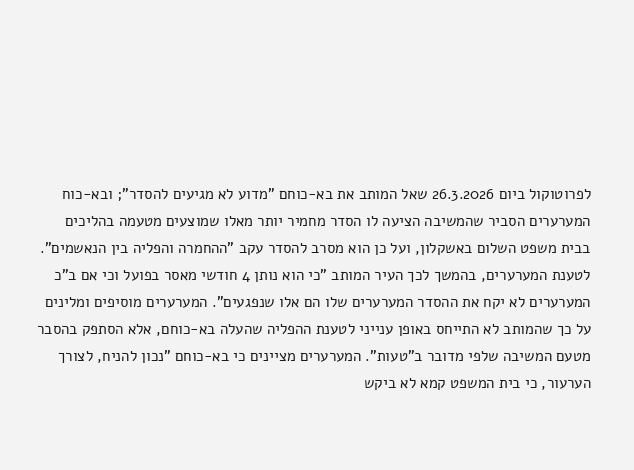לפרוטוקול ביום 26.3.2026 שאל המותב את בא-כוחם "מדוע לא מגיעים להסדר"; ובא-כוח המערערים הסביר שהמשיבה הציעה לו הסדר מחמיר יותר מאלו שמוצעים מטעמה בהליכים בבית משפט השלום באשקלון, ועל כן הוא מסרב להסדר עקב "ההחמרה והפליה בין הנאשמים". לטענת המערערים, בהמשך לכך העיר המותב "כי הוא נותן 4 חודשי מאסר בפועל וכי אם ב"כ המערערים לא יקח את ההסדר המערערים שלו הם אלו שנפגעים". המערערים מוסיפים ומלינים על כך שהמותב לא התייחס באופן ענייני לטענת ההפליה שהעלה בא-כוחם, אלא הסתפק בהסבר מטעם המשיבה שלפי מדובר ב"טעות". המערערים מציינים כי בא-כוחם "נכון להניח, לצורך הערעור, כי בית המשפט קמא לא ביקש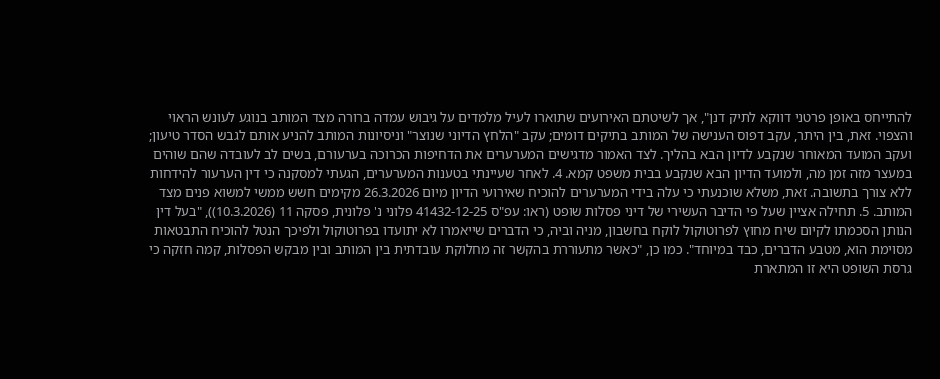להתייחס באופן פרטני דווקא לתיק דנן", אך לשיטתם האירועים שתוארו לעיל מלמדים על גיבוש עמדה ברורה מצד המותב בנוגע לעונש הראוי והצפוי. זאת, בין היתר, עקב דפוס הענישה של המותב בתיקים דומים; עקב "הלחץ הדיוני שנוצר" וניסיונות המותב להניע אותם לגבש הסדר טיעון; ועקב המועד המאוחר שנקבע לדיון הבא בהליך. לצד האמור מדגישים המערערים את הדחיפות הכרוכה בערעורם, בשים לב לעובדה שהם שוהים במעצר מזה זמן מה, ולמועד הדיון הבא שנקבע בבית משפט קמא. 4. לאחר שעיינתי בטענות המערערים, הגעתי למסקנה כי דין הערעור להידחות ללא צורך בתשובה. זאת, משלא שוכנעתי כי עלה בידי המערערים להוכיח שאירועי הדיון מיום 26.3.2026 מקימים חשש ממשי למשוא פנים מצד המותב. 5. תחילה אציין שעל פי הדיבר העשירי של דיני פסלות שופט (ראו: עפ"ס 41432-12-25 פלוני נ' פלונית, פסקה 11 (10.3.2026)), "בעל דין הנותן הסכמתו לקיום שיח מחוץ לפרוטוקול לוקח בחשבון, מניה וביה, כי הדברים שייאמרו לא יתועדו בפרוטוקול ולפיכך הנטל להוכיח התבטאות מסוימת הוא, מטבע הדברים, כבד במיוחד". כמו כן, "כאשר מתעוררת בהקשר זה מחלוקת עובדתית בין המותב ובין מבקש הפסלות, קמה חזקה כי גרסת השופט היא זו המתארת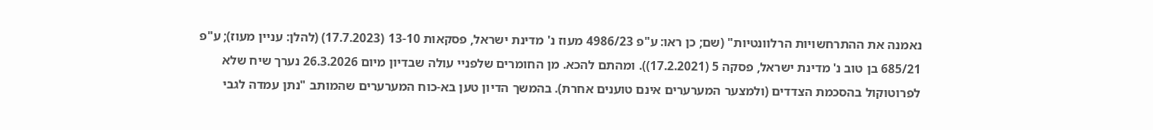נאמנה את ההתרחשויות הרלוונטיות" (שם; כן ראו: ע"פ 4986/23 מעוז נ' מדינת ישראל, פסקאות 13-10 (17.7.2023) (להלן: עניין מעוז); ע"פ 685/21 בן טוב נ' מדינת ישראל, פסקה 5 (17.2.2021)). ומהתם להכא. מן החומרים שלפניי עולה שבדיון מיום 26.3.2026 נערך שיח שלא לפרוטוקול בהסכמת הצדדים (ולמצער המערערים אינם טוענים אחרת). בהמשך הדיון טען בא-כוח המערערים שהמותב "נתן עמדה לגבי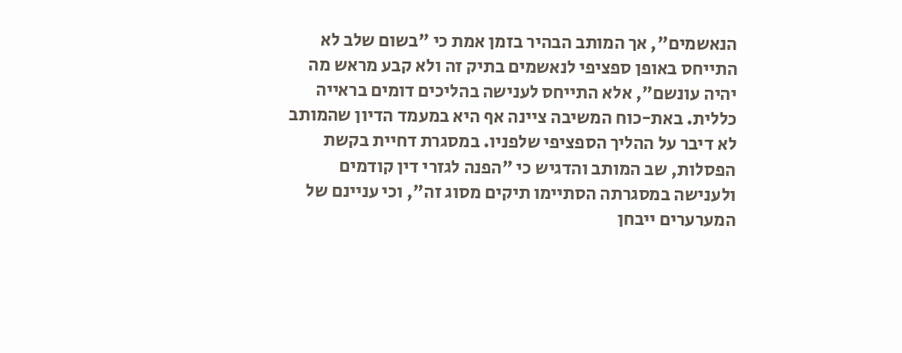הנאשמים", אך המותב הבהיר בזמן אמת כי "בשום שלב לא התייחס באופן ספציפי לנאשמים בתיק זה ולא קבע מראש מה יהיה עונשם", אלא התייחס לענישה בהליכים דומים בראייה כללית. באת-כוח המשיבה ציינה אף היא במעמד הדיון שהמותב לא דיבר על ההליך הספציפי שלפניו. במסגרת דחיית בקשת הפסלות, שב המותב והדגיש כי "הפנה לגזרי דין קודמים ולענישה במסגרתה הסתיימו תיקים מסוג זה", וכי עניינם של המערערים ייבחן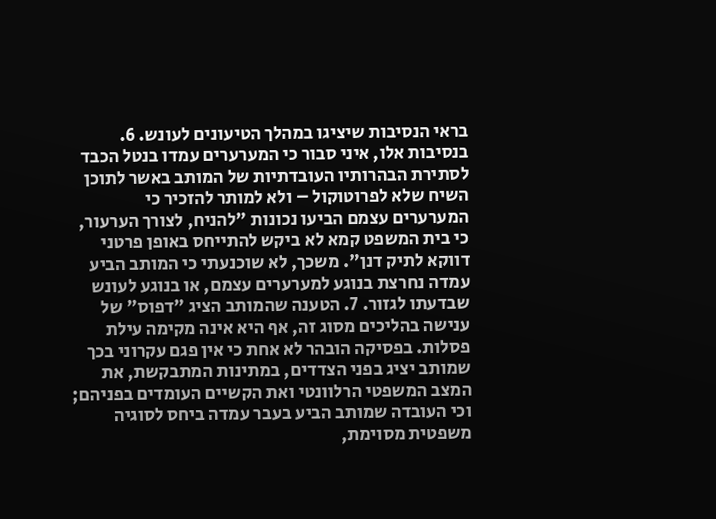בראי הנסיבות שיציגו במהלך הטיעונים לעונש. 6. בנסיבות אלו, איני סבור כי המערערים עמדו בנטל הכבד לסתירת הבהרותיו העובדתיות של המותב באשר לתוכן השיח שלא לפרוטוקול – ולא למותר להזכיר כי המערערים עצמם הביעו נכונות "להניח, לצורך הערעור, כי בית המשפט קמא לא ביקש להתייחס באופן פרטני דווקא לתיק דנן". משכך, לא שוכנעתי כי המותב הביע עמדה נחרצת בנוגע למערערים עצמם, או בנוגע לעונש שבדעתו לגזור. 7. הטענה שהמותב הציג "דפוס" של ענישה בהליכים מסוג זה, אף היא אינה מקימה עילת פסלות. בפסיקה הובהר לא אחת כי אין פגם עקרוני בכך שמותב יציג בפני הצדדים, במתינות המתבקשת, את המצב המשפטי הרלוונטי ואת הקשיים העומדים בפניהם; וכי העובדה שמותב הביע בעבר עמדה ביחס לסוגיה משפטית מסוימת,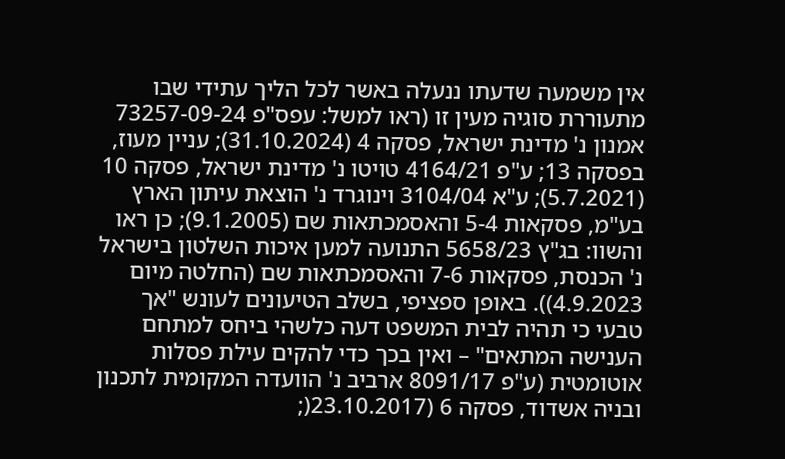אין משמעה שדעתו ננעלה באשר לכל הליך עתידי שבו מתעוררת סוגיה מעין זו (ראו למשל: עפס"פ 73257-09-24 אמנון נ' מדינת ישראל, פסקה 4 (31.10.2024); עניין מעוז, בפסקה 13; ע"פ 4164/21 טויטו נ' מדינת ישראל, פסקה 10 (5.7.2021); ע"א 3104/04 וינוגרד נ' הוצאת עיתון הארץ בע"מ, פסקאות 5-4 והאסמכתאות שם (9.1.2005); כן ראו והשוו: בג"ץ 5658/23 התנועה למען איכות השלטון בישראל נ' הכנסת, פסקאות 7-6 והאסמכתאות שם (החלטה מיום 4.9.2023)). באופן ספציפי, בשלב הטיעונים לעונש "אך טבעי כי תהיה לבית המשפט דעה כלשהי ביחס למתחם הענישה המתאים" – ואין בכך כדי להקים עילת פסלות אוטומטית (ע"פ 8091/17 ארביב נ' הוועדה המקומית לתכנון ובניה אשדוד, פסקה 6 (23.10.2017(;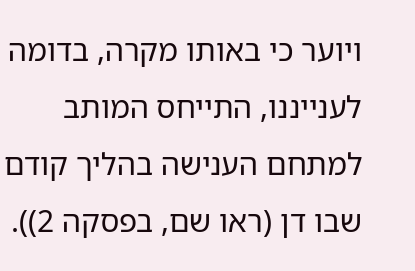ויוער כי באותו מקרה, בדומה לענייננו, התייחס המותב למתחם הענישה בהליך קודם שבו דן (ראו שם, בפסקה 2)).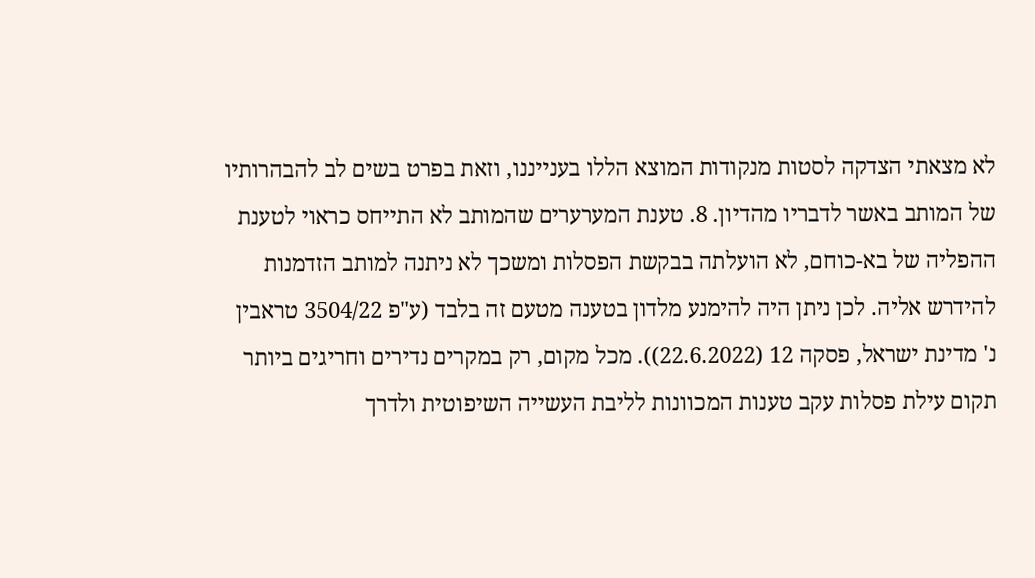לא מצאתי הצדקה לסטות מנקודות המוצא הללו בענייננו, וזאת בפרט בשים לב להבהרותיו של המותב באשר לדבריו מהדיון. 8. טענת המערערים שהמותב לא התייחס כראוי לטענת ההפליה של בא-כוחם, לא הועלתה בבקשת הפסלות ומשכך לא ניתנה למותב הזדמנות להידרש אליה. לכן ניתן היה להימנע מלדון בטענה מטעם זה בלבד (ע"פ 3504/22 טראבין נ' מדינת ישראל, פסקה 12 (22.6.2022)). מכל מקום, רק במקרים נדירים וחריגים ביותר תקום עילת פסלות עקב טענות המכוונות לליבת העשייה השיפוטית ולדרך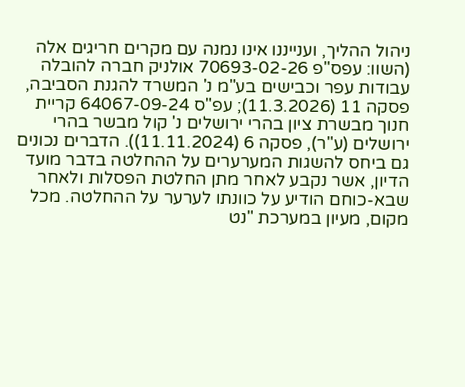ניהול ההליך, וענייננו אינו נמנה עם מקרים חריגים אלה (השוו: עפס"פ 70693-02-26 אולניק חברה להובלה עבודות עפר וכבישים בע"מ נ' המשרד להגנת הסביבה, פסקה 11 (11.3.2026); עפ"ס 64067-09-24 קריית חנוך מבשרת ציון בהרי ירושלים נ' קול מבשר בהרי ירושלים (ע"ר), פסקה 6 (11.11.2024)). הדברים נכונים גם ביחס להשגות המערערים על ההחלטה בדבר מועד הדיון, אשר נקבע לאחר מתן החלטת הפסלות ולאחר שבא-כוחם הודיע על כוונתו לערער על ההחלטה. מכל מקום, מעיון במערכת "נט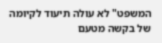המשפט" לא עולה תיעוד לקיומה של בקשה מטעם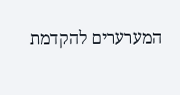המערערים להקדמת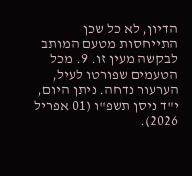הדיון, לא כל שכן התייחסות מטעם המותב לבקשה מעין זו. 9. מכל הטעמים שפורטו לעיל, הערעור נדחה. ניתן היום, י"ד ניסן תשפ"ו (01 אפריל 2026).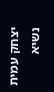יצחק עמית נשיא